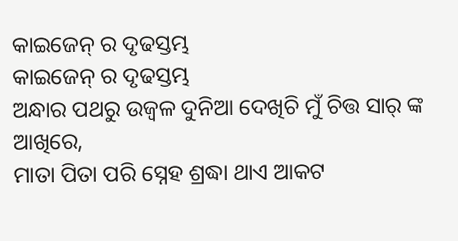କାଇଜେନ୍ ର ଦୃଢସ୍ତମ୍ଭ
କାଇଜେନ୍ ର ଦୃଢସ୍ତମ୍ଭ
ଅନ୍ଧାର ପଥରୁ ଉଜ୍ବଳ ଦୁନିଆ ଦେଖିଚି ମୁଁ ଚିତ୍ତ ସାର୍ ଙ୍କ ଆଖିରେ,
ମାତା ପିତା ପରି ସ୍ନେହ ଶ୍ରଦ୍ଧା ଥାଏ ଆକଟ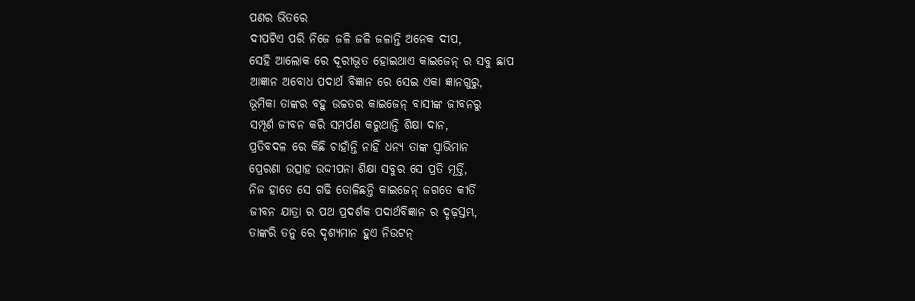ପଣର ଭିତରେ
ଦୀପଟିଏ ପରି ନିଜେ ଜଳି ଜଳି ଜଳାନ୍ତି ଅନେକ ଦୀପ,
ସେହି ଆଲୋକ ରେ ଦୂରୀଭୂତ ହୋଇଥାଏ କାଇଜେନ୍ ର ସବୁ ଛାପ
ଆଜ୍ଞାନ ଅବୋଧ ପଦାର୍ଥ ବିଜ୍ଞାନ ରେ ସେଇ ଏକା ଜ୍ଞାନଗୁରୁ,
ଭୂମିକା ତାଙ୍କର ବହୁ ଉଚ୍ଚତର କାଇଜେନ୍ ବାସୀଙ୍କ ଜୀବନରୁ
ସମ୍ପୂର୍ଣ ଜୀବନ କରି ସମର୍ପଣ କରୁଥାନ୍ତି ଶିକ୍ଷା ଦାନ,
ପ୍ରତିବଦଳ ରେ କିଛି ଚାହାଁନ୍ତି ନାହିଁ ଧନ୍ୟ ତାଙ୍କ ସ୍ୱାଭିମାନ
ପ୍ରେରଣା ଉତ୍ସାହ ଉଦ୍ଦୀପନା ଶିକ୍ଷା ସବୁର ସେ ପ୍ରତି ମୂର୍ତ୍ତି,
ନିଜ ହାତେ ସେ ଗଢି ତୋଳିଛନ୍ତି କାଇଜେନ୍ ଜଗତେ କୀର୍ତି
ଜୀବନ ଯାତ୍ରା ର ପଥ ପ୍ରଦର୍ଶକ ପଦାର୍ଥବିଜ୍ଞାନ ର ଦୃଢ଼ସ୍ତମ୍ଭ,
ତାଙ୍କରି ତନୁ ରେ ଦୃଶ୍ୟମାନ ହୁଏ ନିଉଟନ୍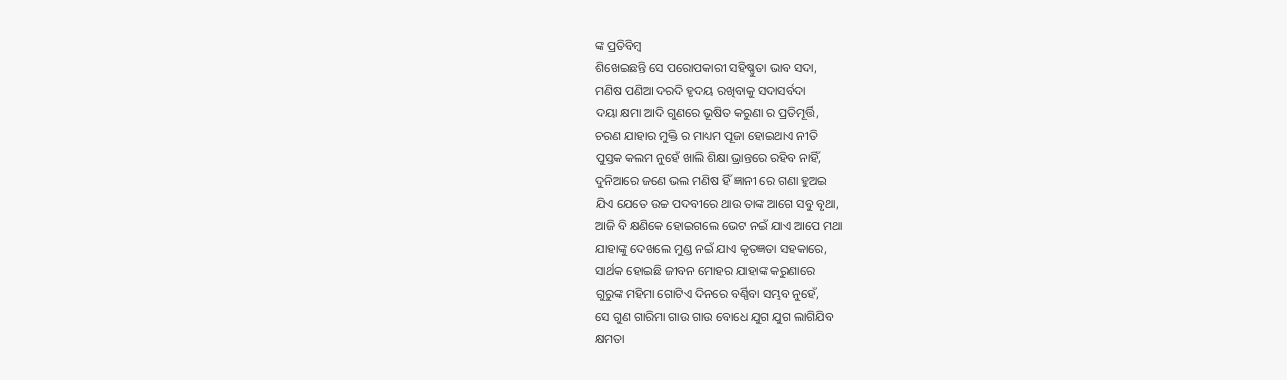ଙ୍କ ପ୍ରତିବିମ୍ବ
ଶିଖେଇଛନ୍ତି ସେ ପରୋପକାରୀ ସହିଷ୍ଣୁତା ଭାବ ସଦା,
ମଣିଷ ପଣିଆ ଦରଦି ହୃଦୟ ରଖିବାକୁ ସଦାସର୍ବଦା
ଦୟା କ୍ଷମା ଆଦି ଗୁଣରେ ଭୂଷିତ କରୁଣା ର ପ୍ରତିମୂର୍ତ୍ତି,
ଚରଣ ଯାହାର ମୁକ୍ତି ର ମାଧ୍ୟମ ପୂଜା ହୋଇଥାଏ ନୀତି
ପୁସ୍ତକ କଲମ ନୁହେଁ ଖାଲି ଶିକ୍ଷା ଭ୍ରାନ୍ତରେ ରହିବ ନାହିଁ,
ଦୁନିଆରେ ଜଣେ ଭଲ ମଣିଷ ହିଁ ଜ୍ଞାନୀ ରେ ଗଣା ହୁଅଇ
ଯିଏ ଯେତେ ଉଚ୍ଚ ପଦବୀରେ ଥାଉ ତାଙ୍କ ଆଗେ ସବୁ ବୃଥା,
ଆଜି ବି କ୍ଷଣିକେ ହୋଇଗଲେ ଭେଟ ନଇଁ ଯାଏ ଆପେ ମଥା
ଯାହାଙ୍କୁ ଦେଖଲେ ମୁଣ୍ଡ ନଇଁ ଯାଏ କୃତଜ୍ଞତା ସହକାରେ,
ସାର୍ଥକ ହୋଇଛି ଜୀବନ ମୋହର ଯାହାଙ୍କ କରୁଣାରେ
ଗୁରୁଙ୍କ ମହିମା ଗୋଟିଏ ଦିନରେ ବର୍ଣ୍ଣିବା ସମ୍ଭବ ନୁହେଁ,
ସେ ଗୁଣ ଗାରିମା ଗାଉ ଗାଉ ବୋଧେ ଯୁଗ ଯୁଗ ଲାଗିଯିବ
କ୍ଷମତା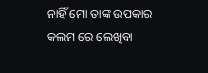ନାହିଁ ମୋ ତାଙ୍କ ଉପକାର କଲମ ରେ ଲେଖିବା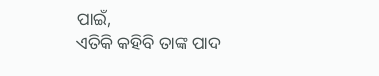ପାଇଁ,
ଏତିକି କହିବି ତାଙ୍କ ପାଦ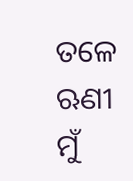ତଳେ ଋଣୀ ମୁଁ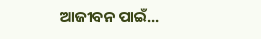ଆଜୀବନ ପାଇଁ...